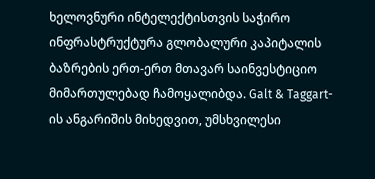ხელოვნური ინტელექტისთვის საჭირო ინფრასტრუქტურა გლობალური კაპიტალის ბაზრების ერთ-ერთ მთავარ საინვესტიციო მიმართულებად ჩამოყალიბდა. Galt & Taggart-ის ანგარიშის მიხედვით, უმსხვილესი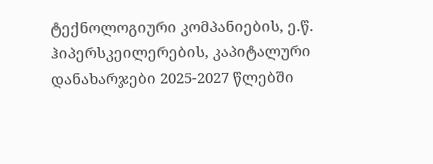ტექნოლოგიური კომპანიების, ე.წ. ჰიპერსკეილერების, კაპიტალური დანახარჯები 2025-2027 წლებში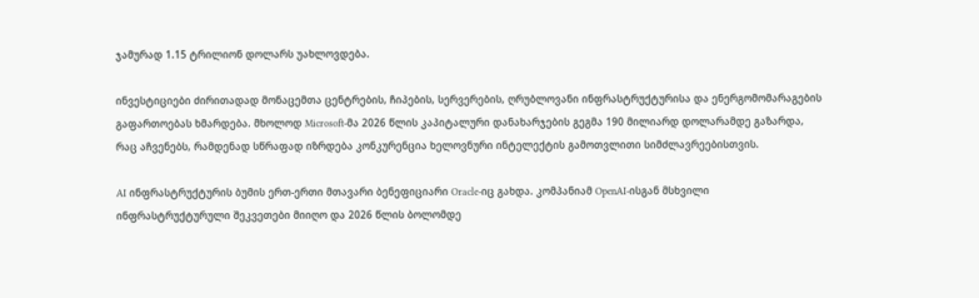ჯამურად 1.15 ტრილიონ დოლარს უახლოვდება.

ინვესტიციები ძირითადად მონაცემთა ცენტრების, ჩიპების, სერვერების, ღრუბლოვანი ინფრასტრუქტურისა და ენერგომომარაგების გაფართოებას ხმარდება. მხოლოდ Microsoft-მა 2026 წლის კაპიტალური დანახარჯების გეგმა 190 მილიარდ დოლარამდე გაზარდა, რაც აჩვენებს, რამდენად სწრაფად იზრდება კონკურენცია ხელოვნური ინტელექტის გამოთვლითი სიმძლავრეებისთვის.

AI ინფრასტრუქტურის ბუმის ერთ-ერთი მთავარი ბენეფიციარი Oracle-იც გახდა. კომპანიამ OpenAI-ისგან მსხვილი ინფრასტრუქტურული შეკვეთები მიიღო და 2026 წლის ბოლომდე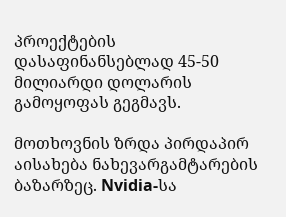პროექტების დასაფინანსებლად 45-50 მილიარდი დოლარის გამოყოფას გეგმავს.

მოთხოვნის ზრდა პირდაპირ აისახება ნახევარგამტარების ბაზარზეც. Nvidia-სა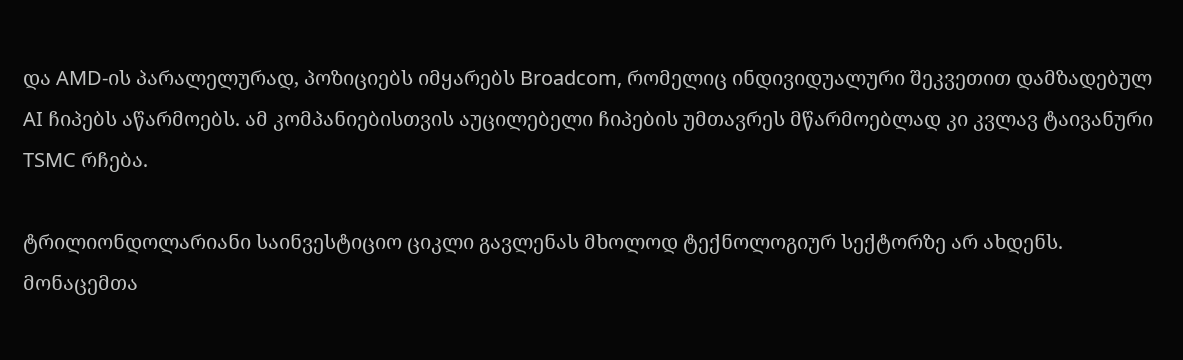და AMD-ის პარალელურად, პოზიციებს იმყარებს Broadcom, რომელიც ინდივიდუალური შეკვეთით დამზადებულ AI ჩიპებს აწარმოებს. ამ კომპანიებისთვის აუცილებელი ჩიპების უმთავრეს მწარმოებლად კი კვლავ ტაივანური TSMC რჩება.

ტრილიონდოლარიანი საინვესტიციო ციკლი გავლენას მხოლოდ ტექნოლოგიურ სექტორზე არ ახდენს. მონაცემთა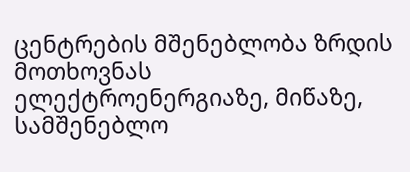ცენტრების მშენებლობა ზრდის მოთხოვნას ელექტროენერგიაზე, მიწაზე, სამშენებლო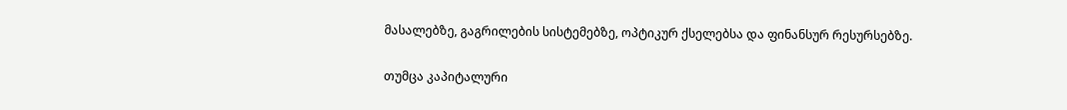მასალებზე, გაგრილების სისტემებზე, ოპტიკურ ქსელებსა და ფინანსურ რესურსებზე.

თუმცა კაპიტალური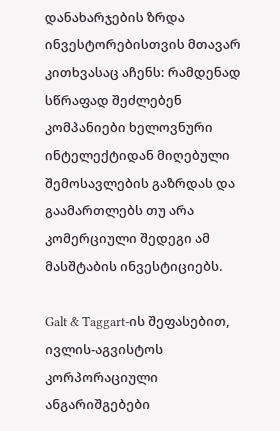დანახარჯების ზრდა ინვესტორებისთვის მთავარ კითხვასაც აჩენს: რამდენად სწრაფად შეძლებენ კომპანიები ხელოვნური ინტელექტიდან მიღებული შემოსავლების გაზრდას და გაამართლებს თუ არა კომერციული შედეგი ამ მასშტაბის ინვესტიციებს.

Galt & Taggart-ის შეფასებით, ივლის-აგვისტოს კორპორაციული ანგარიშგებები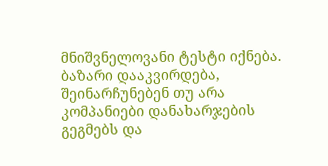მნიშვნელოვანი ტესტი იქნება. ბაზარი დააკვირდება, შეინარჩუნებენ თუ არა კომპანიები დანახარჯების გეგმებს და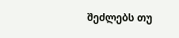შეძლებს თუ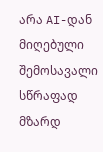არა AI-დან მიღებული შემოსავალი სწრაფად მზარდ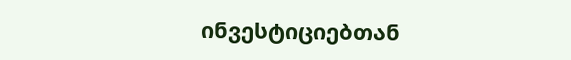ინვესტიციებთან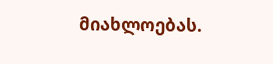მიახლოებას.